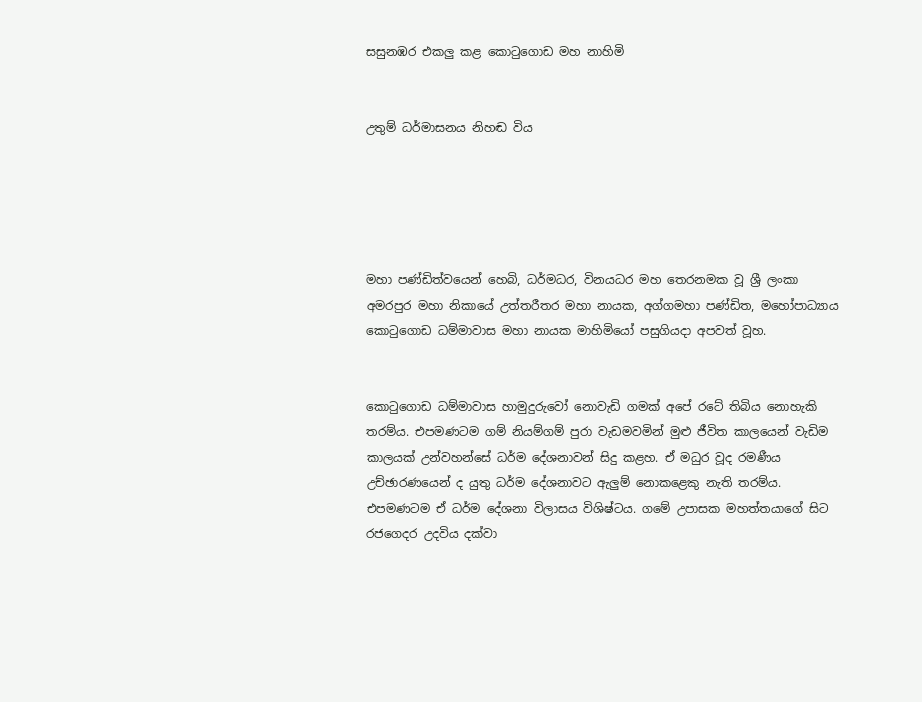සසුනඹර එකලු කළ කොටුගොඩ මහ නාහිමි


උතුම් ධර්මාසනය නිහඬ විය





මහා පණ්ඩිත්වයෙන් හෙබි, ධර්මධර, විනයධර මහ තෙරනමක වූ ශ්‍රී ලංකා අමරපුර මහා නිකායේ උත්තරීතර මහා නායක, අග්ගමහා පණ්ඩිත, මහෝපාධ්‍යාය කොටුගොඩ ධම්මාවාස මහා නායක මාහිමියෝ පසුගියදා අපවත් වූහ.


කොටුගොඩ ධම්මාවාස හාමුදුරුවෝ නොවැඩි ගමක් අපේ රටේ තිබිය නොහැකි තරම්ය. එපමණටම ගම් නියම්ගම් පුරා වැඩමවමින් මුළු ජීවිත කාලයෙන් වැඩිම කාලයක් උන්වහන්සේ ධර්ම දේශනාවන් සිදු කළහ. ඒ මධුර වූද රමණීය උච්ඡාරණයෙන් ද යුතු ධර්ම දේශනාවට ඇලුම් නොකළෙකු නැති තරම්ය. එපමණටම ඒ ධර්ම දේශනා විලාසය විශිෂ්ටය. ගමේ උපාසක මහත්තයාගේ සිට රජගෙදර උදවිය දක්වා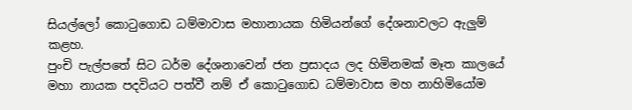සියල්ලෝ කොටුගොඩ ධම්මාවාස මහානායක හිමියන්ගේ දේශනාවලට ඇලුම් කළහ.
පුංචි පැල්පතේ සිට ධර්ම දේශනාවෙන් ජන ප්‍රසාදය ලද හිමිනමක් මෑත කාලයේ මහා නායක පදවියට පත්වී නම් ඒ කොටුගොඩ ධම්මාවාස මහ නාහිමියෝම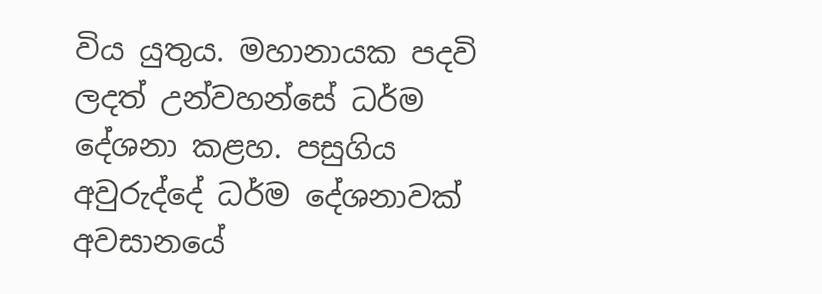විය යුතුය. මහානායක පදවි ලදත් උන්වහන්සේ ධර්ම දේශනා කළහ. පසුගිය අවුරුද්දේ ධර්ම දේශනාවක් අවසානයේ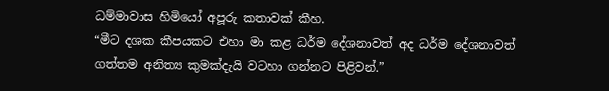ධම්මාවාස හිමියෝ අපූරු කතාවක් කීහ.
“මීට දශක කීපයකට එහා මා කළ ධර්ම දේශනාවත් අද ධර්ම දේශනාවත් ගත්තම අනිත්‍ය කුමක්දැයි වටහා ගන්නට පිළිවන්.”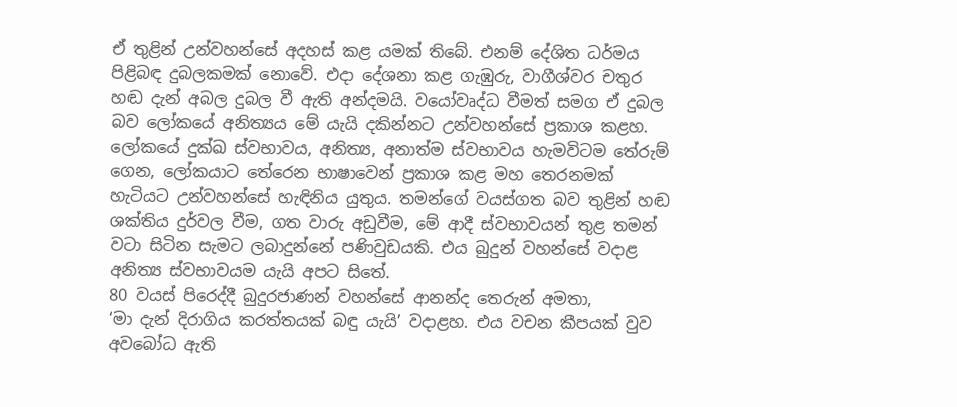ඒ තුළින් උන්වහන්සේ අදහස් කළ යමක් තිබේ. එනම් දේශිත ධර්මය පිළිබඳ දුබලකමක් නොවේ. එදා දේශනා කළ ගැඹුරු, වාගීශ්වර චතුර හඬ දැන් අබල දුබල වී ඇති අන්දමයි. වයෝවෘද්ධ වීමත් සමග ඒ දුබල බව ලෝකයේ අනිත්‍යය මේ යැයි දකින්නට උන්වහන්සේ ප්‍රකාශ කළහ.
ලෝකයේ දුක්ඛ ස්වභාවය, අනිත්‍ය, අනාත්ම ස්වභාවය හැමවිටම තේරුම් ගෙන, ලෝකයාට තේරෙන භාෂාවෙන් ප්‍රකාශ කළ මහ තෙරනමක් හැටියට උන්වහන්සේ හැඳිනිය යුතුය. තමන්ගේ වයස්ගත බව තුළින් හඬ ශක්තිය දුර්වල වීම, ගත වාරු අඩුවීම, මේ ආදී ස්වභාවයන් තුළ තමන් වටා සිටින සැමට ලබාදුන්නේ පණිවුඩයකි. එය බුදුන් වහන්සේ වදාළ අනිත්‍ය ස්වභාවයම යැයි අපට සිතේ.
80 වයස් පිරෙද්දී බුදුරජාණන් වහන්සේ ආනන්ද තෙරුන් අමතා,
‘මා දැන් දිරාගිය කරත්තයක් බඳු යැයි’ වදාළහ. එය වචන කීපයක් වුව අවබෝධ ඇති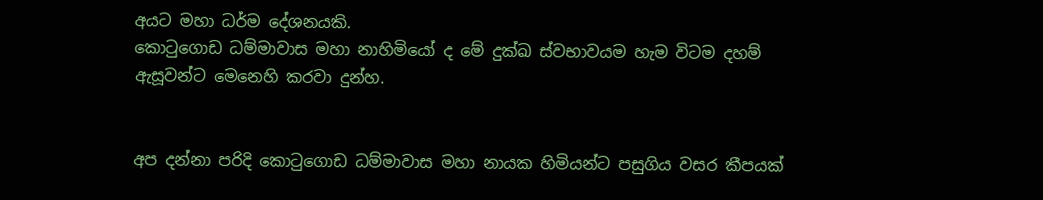අයට මහා ධර්ම දේශනයකි.
කොටුගොඩ ධම්මාවාස මහා නාහිමියෝ ද මේ දුක්ඛ ස්වභාවයම හැම විටම දහම් ඇසූවන්ට මෙනෙහි කරවා දුන්හ.


අප දන්නා පරිදි කොටුගොඩ ධම්මාවාස මහා නායක හිමියන්ට පසුගිය වසර කීපයක්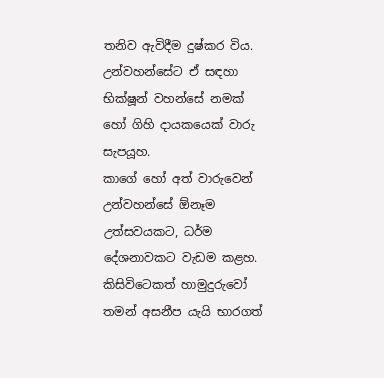තනිව ඇවිදීම දුෂ්කර විය. උන්වහන්සේට ඒ සඳහා භික්ෂූන් වහන්සේ නමක් හෝ ගිහි දායකයෙක් වාරු සැපයූහ.
කාගේ හෝ අත් වාරුවෙන් උන්වහන්සේ ඕනෑම උත්සවයකට, ධර්ම දේශනාවකට වැඩම කළහ. කිසිවිටෙකත් හාමුදුරුවෝ තමන් අසනීප යැයි භාරගත්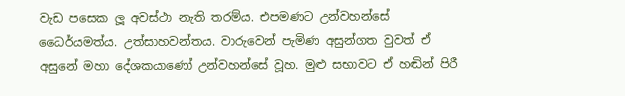වැඩ පසෙක ලූ අවස්ථා නැති තරම්ය. එපමණට උන්වහන්සේ ධෛර්යමත්ය. උත්සාහවන්තය. වාරුවෙන් පැමිණ අසුන්ගත වුවත් ඒ අසුනේ මහා දේශකයාණෝ උන්වහන්සේ වූහ. මුළු සභාවට ඒ හඬින් පිරී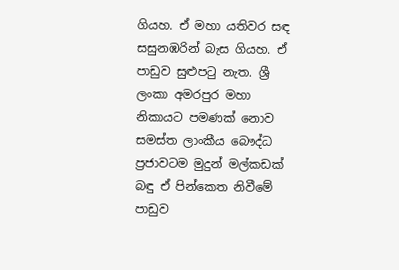ගියහ. ඒ මහා යතිවර සඳ සසුනඹරින් බැස ගියහ. ඒ පාඩුව සුළුපටු නැත. ශ්‍රී ලංකා අමරපුර මහා නිකායට පමණක් නොව සමස්ත ලාංකීය බෞද්ධ ප්‍රජාවටම මුදුන් මල්කඩක් බඳු ඒ පින්කෙත නිවීමේ පාඩුව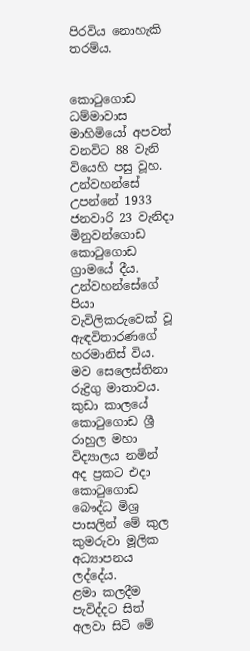පිරවිය නොහැකි තරම්ය.


කොටුගොඩ ධම්මාවාස මාහිමියෝ අපවත් වනවිට 88 වැනි වියෙහි පසු වූහ. උන්වහන්සේ උපන්නේ 1933 ජනවාරි 23 වැනිදා මිනුවන්ගොඩ කොටුගොඩ ග්‍රාමයේ දීය. උන්වහන්සේගේ පියා වැවිලිකරුවෙක් වූ ඇඳවිතාරණගේ හරමානිස් විය. මව සෙලෙස්තිනා රුද්‍රිගු මාතාවය. කුඩා කාලයේ කොටුගොඩ ශ්‍රී රාහුල මහා විද්‍යාලය නමින් අද ප්‍රකට එදා කොටුගොඩ බෞද්ධ මිශ්‍ර පාසලින් මේ කුල කුමරුවා මූලික අධ්‍යාපනය ලද්දේය.
ළමා කලදීම පැවිද්දට සිත් අලවා සිටි මේ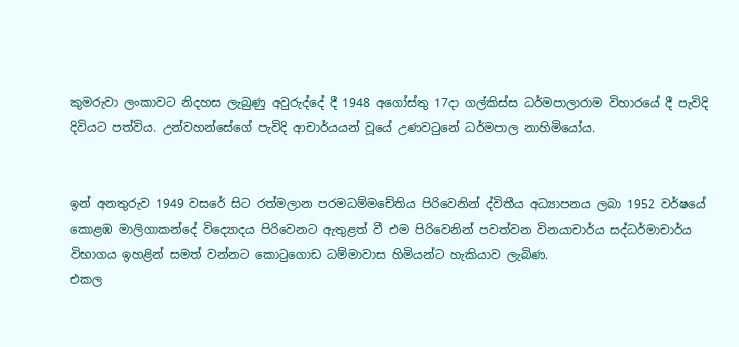කුමරුවා ලංකාවට නිදහස ලැබුණු අවුරුද්දේ දී 1948 අගෝස්තු 17දා ගල්කිස්ස ධර්මපාලාරාම විහාරයේ දී පැවිදි දිවියට පත්විය. උන්වහන්සේගේ පැවිදි ආචාර්යයන් වූයේ උණවටුනේ ධර්මපාල නාහිමියෝය.


ඉන් අනතුරුව 1949 වසරේ සිට රත්මලාන පරමධම්මචේතිය පිරිවෙනින් ද්විතීය අධ්‍යාපනය ලබා 1952 වර්ෂයේ කොළඹ මාලිගාකන්දේ විද්‍යොදය පිරිවෙනට ඇතුළත් වී එම පිරිවෙනින් පවත්වන විනයාචාර්ය සද්ධර්මාචාර්ය විභාගය ඉහළින් සමත් වන්නට කොටුගොඩ ධම්මාවාස හිමියන්ට හැකියාව ලැබිණ.
එකල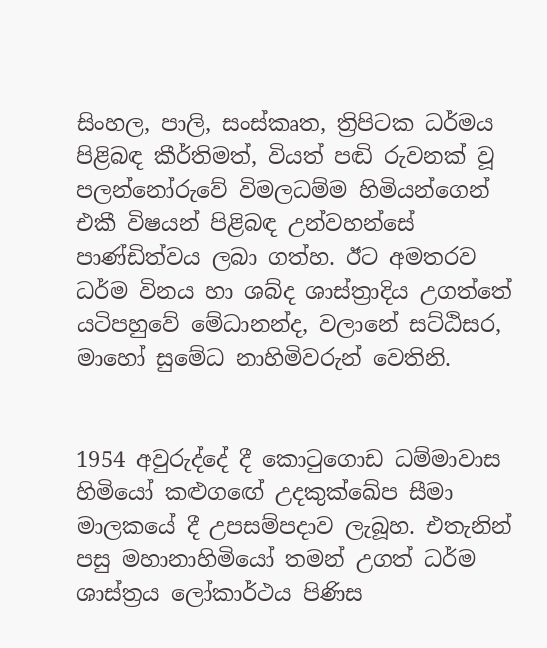සිංහල, පාලි, සංස්කෘත, ත්‍රිපිටක ධර්මය පිළිබඳ කීර්තිමත්, වියත් පඬි රුවනක් වූ පලන්නෝරුවේ විමලධම්ම හිමියන්ගෙන් එකී විෂයන් පිළිබඳ උන්වහන්සේ පාණ්ඩිත්වය ලබා ගත්හ. ඊට අමතරව ධර්ම විනය හා ශබ්ද ශාස්ත්‍රාදිය උගත්තේ යටිපහුවේ මේධානන්ද, වලානේ සට්ඨිසර, මාහෝ සුමේධ නාහිමිවරුන් වෙතිනි.


1954 අවුරුද්දේ දී කොටුගොඩ ධම්මාවාස හිමියෝ කළුගඟේ උදකුක්ඛේප සීමා මාලකයේ දී උපසම්පදාව ලැබූහ. එතැනින් පසු මහානාහිමියෝ තමන් උගත් ධර්ම ශාස්ත්‍රය ලෝකාර්ථය පිණිස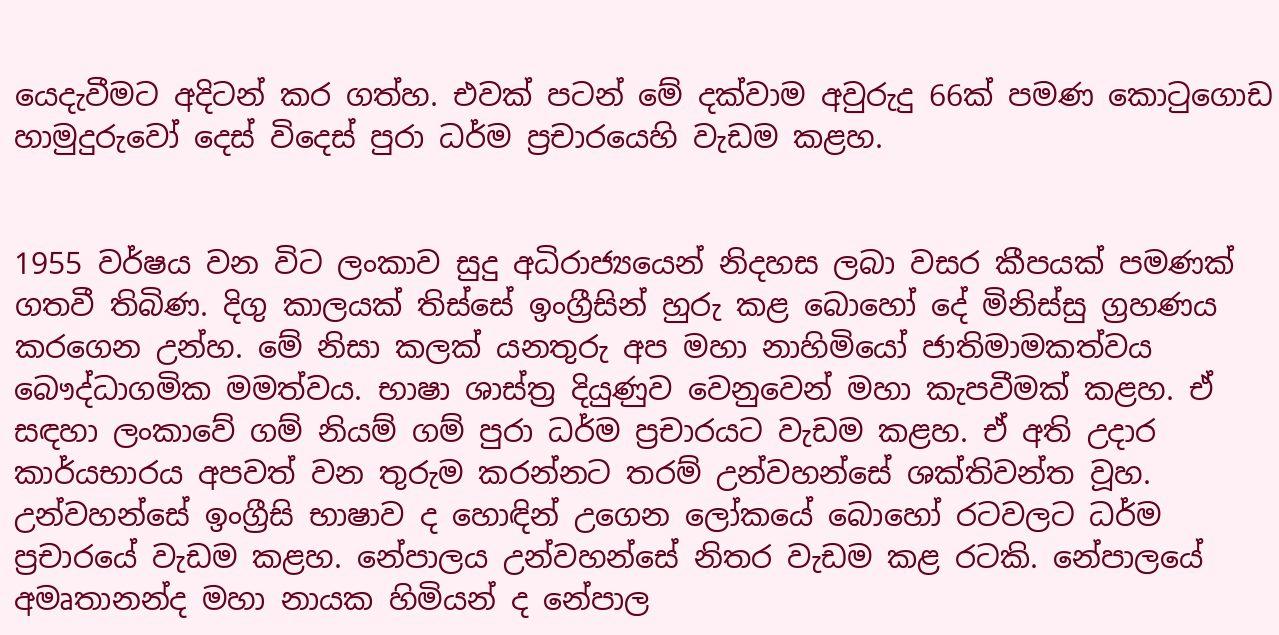යෙදැවීමට අදිටන් කර ගත්හ. එවක් පටන් මේ දක්වාම අවුරුදු 66ක් පමණ කොටුගොඩ හාමුදුරුවෝ දෙස් විදෙස් පුරා ධර්ම ප්‍රචාරයෙහි වැඩම කළහ.


1955 වර්ෂය වන විට ලංකාව සුදු අධිරාජ්‍යයෙන් නිදහස ලබා වසර කීපයක් පමණක් ගතවී තිබිණ. දිගු කාලයක් තිස්සේ ඉංග්‍රීසින් හුරු කළ බොහෝ දේ මිනිස්සු ග්‍රහණය කරගෙන උන්හ. මේ නිසා කලක් යනතුරු අප මහා නාහිමියෝ ජාතිමාමකත්වය බෞද්ධාගමික මමත්වය. භාෂා ශාස්ත්‍ර දියුණුව වෙනුවෙන් මහා කැපවීමක් කළහ. ඒ සඳහා ලංකාවේ ගම් නියම් ගම් පුරා ධර්ම ප්‍රචාරයට වැඩම කළහ. ඒ අති උදාර කාර්යභාරය අපවත් වන තුරුම කරන්නට තරම් උන්වහන්සේ ශක්තිවන්ත වූහ.
උන්වහන්සේ ඉංග්‍රීසි භාෂාව ද හොඳින් උගෙන ලෝකයේ බොහෝ රටවලට ධර්ම ප්‍රචාරයේ වැඩම කළහ. නේපාලය උන්වහන්සේ නිතර වැඩම කළ රටකි. නේපාලයේ අමෘතානන්ද මහා නායක හිමියන් ද නේපාල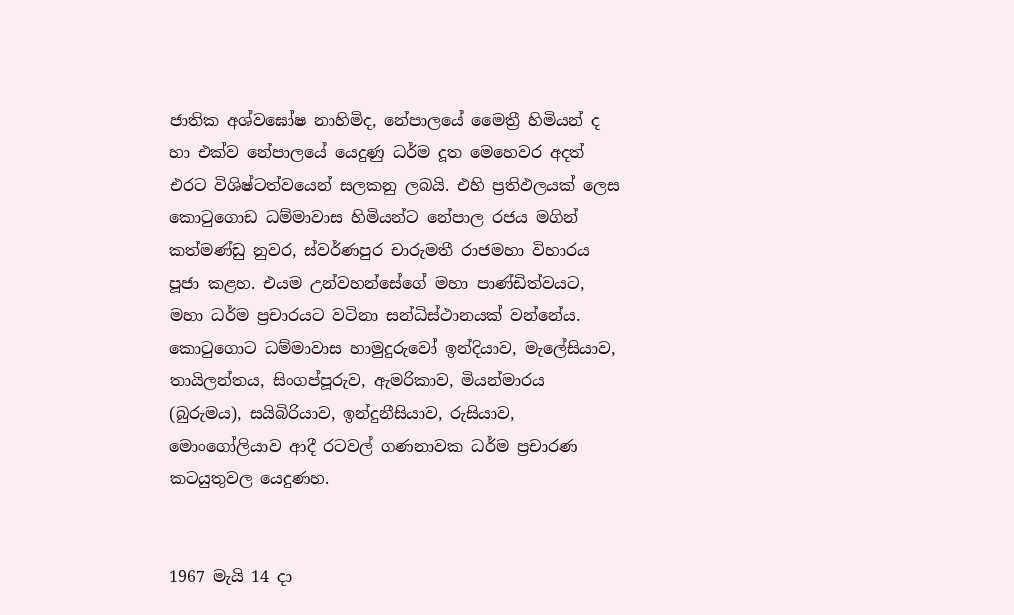ජාතික අශ්වඝෝෂ නාහිමිද, නේපාලයේ මෛත්‍රී හිමියන් ද හා එක්ව නේපාලයේ යෙදුණු ධර්ම දූත මෙහෙවර අදත් එරට විශිෂ්ටත්වයෙන් සලකනු ලබයි. එහි ප්‍රතිඵලයක් ලෙස කොටුගොඩ ධම්මාවාස හිමියන්ට නේපාල රජය මගින් කත්මණ්ඩු නුවර, ස්වර්ණපුර චාරුමතී රාජමහා විහාරය පූජා කළහ. එයම උන්වහන්සේගේ මහා පාණ්ඩිත්වයට, මහා ධර්ම ප්‍රචාරයට වටිනා සන්ධිස්ථානයක් වන්නේය.
කොටුගොට ධම්මාවාස හාමුදුරුවෝ ඉන්දියාව, මැලේසියාව, තායිලන්තය, සිංගප්පූරුව, ඇමරිකාව, මියන්මාරය (බුරුමය), සයිබිරියාව, ඉන්දුනීසියාව, රුසියාව, මොංගෝලියාව ආදී රටවල් ගණනාවක ධර්ම ප්‍රචාරණ කටයුතුවල යෙදුණහ.


1967 මැයි 14 දා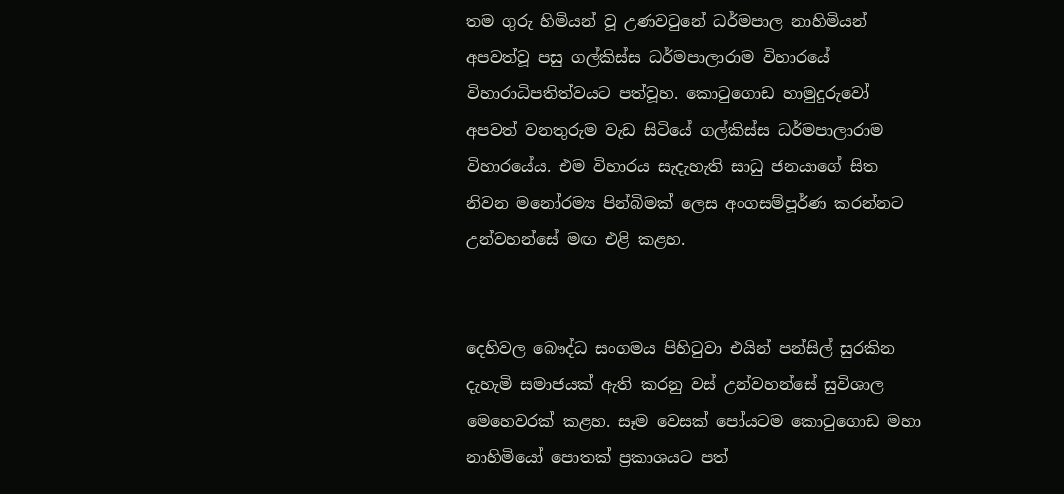තම ගුරු හිමියන් වූ උණවටුනේ ධර්මපාල නාහිමියන් අපවත්වූ පසු ගල්කිස්ස ධර්මපාලාරාම විහාරයේ විහාරාධිපතිත්වයට පත්වූහ. කොටුගොඩ හාමුදුරුවෝ අපවත් වනතුරුම වැඩ සිටියේ ගල්කිස්ස ධර්මපාලාරාම විහාරයේය. එම විහාරය සැදැහැති සාධු ජනයාගේ සිත නිවන මනෝරම්‍ය පින්බිමක් ලෙස අංගසම්පූර්ණ කරන්නට උන්වහන්සේ මඟ එළි කළහ.


දෙහිවල බෞද්ධ සංගමය පිහිටුවා එයින් පන්සිල් සුරකින දැහැමි සමාජයක් ඇති කරනු වස් උන්වහන්සේ සුවිශාල මෙහෙවරක් කළහ. සෑම වෙසක් පෝයටම කොටුගොඩ මහා නාහිමියෝ පොතක් ප්‍රකාශයට පත්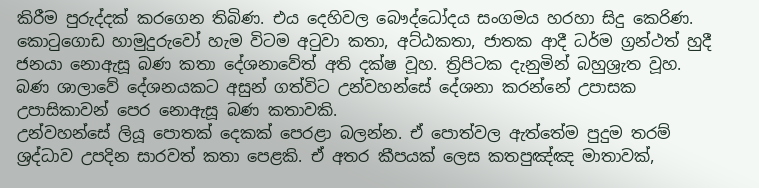කිරීම පුරුද්දක් කරගෙන තිබිණ. එය දෙහිවල බෞද්ධෝදය සංගමය හරහා සිදු කෙරිණ.
කොටුගොඩ හාමුදුරුවෝ හැම විටම අටුවා කතා, අට්ඨකතා, ජාතක ආදී ධර්ම ග්‍රන්ථත් හුදී ජනයා නොඇසූ බණ කතා දේශනාවේත් අති දක්ෂ වූහ. ත්‍රිපිටක දැනුමින් බහුශ්‍රැත වූහ. බණ ශාලාවේ දේශනයකට අසුන් ගත්විට උන්වහන්සේ දේශනා කරන්නේ උපාසක උපාසිකාවන් පෙර නොඇසූ බණ කතාවකි.
උන්වහන්සේ ලියූ පොතක් දෙකක් පෙරළා බලන්න. ඒ පොත්වල ඇත්තේම පුදුම තරම් ශ්‍රද්ධාව උපදින සාරවත් කතා පෙළකි. ඒ අතර කීපයක් ලෙස කතපුඤ්ඤ මාතාවක්,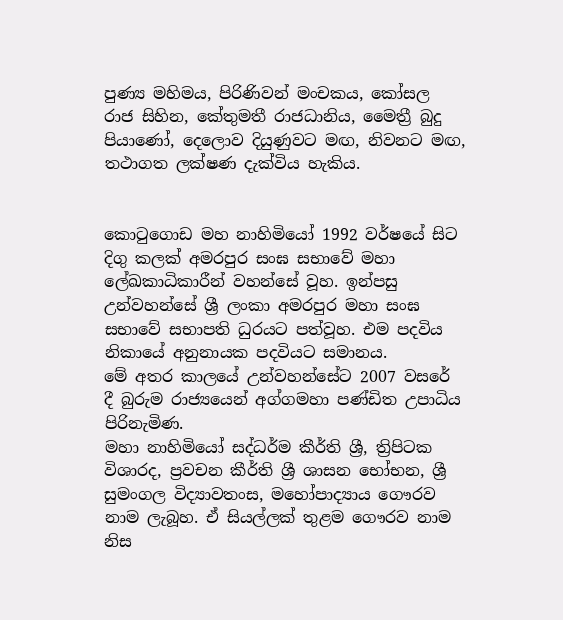පුණ්‍ය මහිමය, පිරිණිවන් මංචකය, කෝසල රාජ සිහින, කේතුමතී රාජධානිය, මෛත්‍රී බුදු පියාණෝ, දෙලොව දියුණුවට මඟ, නිවනට මඟ, තථාගත ලක්ෂණ දැක්විය හැකිය.


කොටුගොඩ මහ නාහිමියෝ 1992 වර්ෂයේ සිට දිගු කලක් අමරපුර සංඝ සභාවේ මහා ලේඛකාධිකාරීන් වහන්සේ වූහ. ඉන්පසු උන්වහන්සේ ශ්‍රී ලංකා අමරපුර මහා සංඝ සභාවේ සභාපති ධුරයට පත්වූහ. එම පදවිය නිකායේ අනුනායක පදවියට සමානය.
මේ අතර කාලයේ උන්වහන්සේට 2007 වසරේ දී බුරුම රාජ්‍යයෙන් අග්ගමහා පණ්ඩිත උපාධිය පිරිනැමිණ.
මහා නාහිමියෝ සද්ධර්ම කීර්ති ශ්‍රී, ත්‍රිපිටක විශාරද, ප්‍රවචන කීර්ති ශ්‍රී ශාසන භෝභන, ශ්‍රී සුමංගල විද්‍යාවතංස, මහෝපාද්‍යාය ගෞරව නාම ලැබූහ. ඒ සියල්ලක් තුළම ගෞරව නාම නිස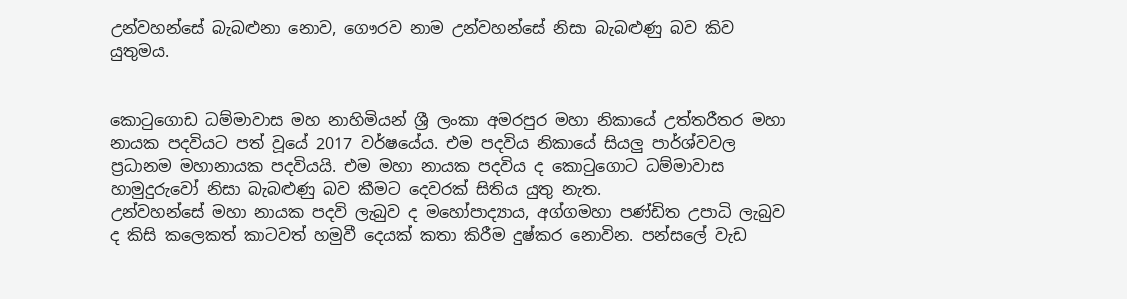උන්වහන්සේ බැබළුනා නොව, ගෞරව නාම උන්වහන්සේ නිසා බැබළුණු බව කිව යුතුමය.


කොටුගොඩ ධම්මාවාස මහ නාහිමියන් ශ්‍රී ලංකා අමරපුර මහා නිකායේ උත්තරීතර මහා නායක පදවියට පත් වූයේ 2017 වර්ෂයේය. එම පදවිය නිකායේ සියලු පාර්ශ්වවල ප්‍රධානම මහානායක පදවියයි. එම මහා නායක පදවිය ද කොටුගොට ධම්මාවාස හාමුදුරුවෝ නිසා බැබළුණු බව කීමට දෙවරක් සිතිය යුතු නැත.
උන්වහන්සේ මහා නායක පදවි ලැබුව ද මහෝපාද්‍යාය, අග්ගමහා පණ්ඩිත උපාධි ලැබුව ද කිසි කලෙකත් කාටවත් හමුවී දෙයක් කතා කිරීම දුෂ්කර නොවින. පන්සලේ වැඩ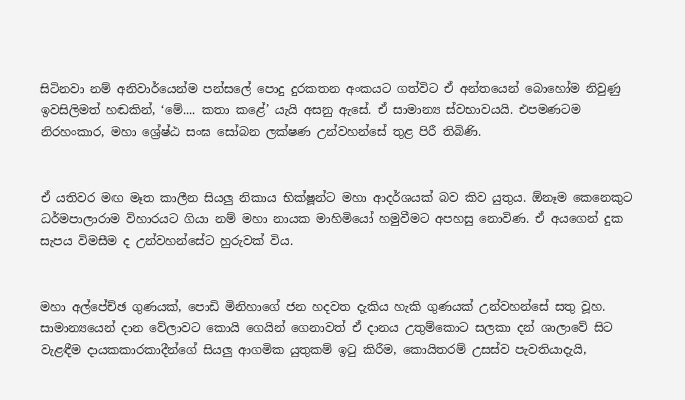සිටිනවා නම් අනිවාර්යෙන්ම පන්සලේ පොදු දුරකතන අංකයට ගත්විට ඒ අන්තයෙන් බොහෝම නිවුණු ඉවසිලිමත් හඬකින්, ‘මේ.... කතා කළේ’ යැයි අසනු ඇසේ. ඒ සාමාන්‍ය ස්වභාවයයි. එපමණටම නිරහංකාර, මහා ශ්‍රේෂ්ඨ සංඝ සෝබන ලක්ෂණ උන්වහන්සේ තුළ පිරී තිබිණි.


ඒ යතිවර මඟ මෑත කාලීන සියලු නිකාය භික්ෂූන්ට මහා ආදර්ශයක් බව කිව යුතුය. ඕනෑම කෙනෙකුට ධර්මපාලාරාම විහාරයට ගියා නම් මහා නායක මාහිමියෝ හමුවීමට අපහසු නොවිණ. ඒ අයගෙන් දුක සැපය විමසීම ද උන්වහන්සේට හුරුවක් විය.


මහා අල්පේච්ඡ ගුණයක්, පොඩි මිනිහාගේ ජන හදවත දැකිය හැකි ගුණයක් උන්වහන්සේ සතු වූහ. සාමාන්‍යයෙන් දාන වේලාවට කොයි ගෙයින් ගෙනාවත් ඒ දානය උතුම්කොට සලකා දන් ශාලාවේ සිට වැළඳීම දායකකාරකාදීන්ගේ සියලු ආගමික යුතුකම් ඉටු කිරීම, කොයිතරම් උසස්ව පැවතියාදැයි,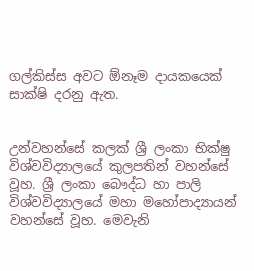ගල්කිස්ස අවට ඕනෑම දායකයෙක් සාක්ෂි දරනු ඇත.


උන්වහන්සේ කලක් ශ්‍රී ලංකා භික්ෂු විශ්වවිද්‍යාලයේ කුලපතින් වහන්සේ වූහ. ශ්‍රී ලංකා බෞද්ධ හා පාලි විශ්වවිද්‍යාලයේ මහා මහෝපාද්‍යායන් වහන්සේ වූහ. මෙවැනි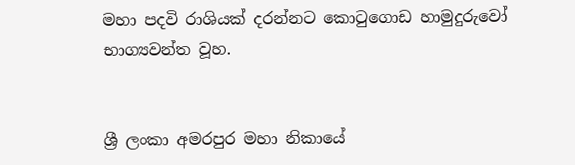මහා පදවි රාශියක් දරන්නට කොටුගොඩ හාමුදුරුවෝ භාග්‍යවන්ත වූහ.


ශ්‍රී ලංකා අමරපුර මහා නිකායේ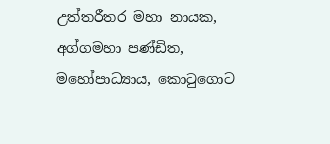උත්තරීතර මහා නායක, අග්ගමහා පණ්ඩිත, මහෝපාධ්‍යාය, කොටුගොට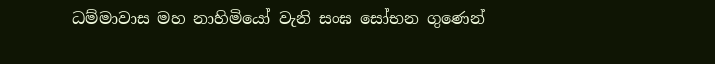ධම්මාවාස මහ නාහිමියෝ වැනි සංඝ සෝභන ගුණෙන්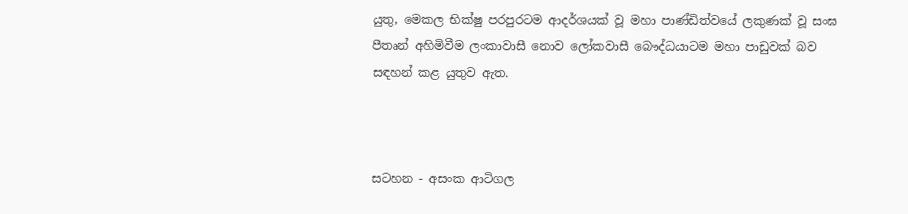යුතු, මෙකල භික්ෂු පරපුරටම ආදර්ශයක් වූ මහා පාණ්ඩිත්වයේ ලකුණක් වූ සංඝ පීතෘන් අහිමිවීම ලංකාවාසී නොව ලෝකවාසී බෞද්ධයාටම මහා පාඩුවක් බව සඳහන් කළ යුතුව ඇත.



සටහන - අසංක ආටිගල